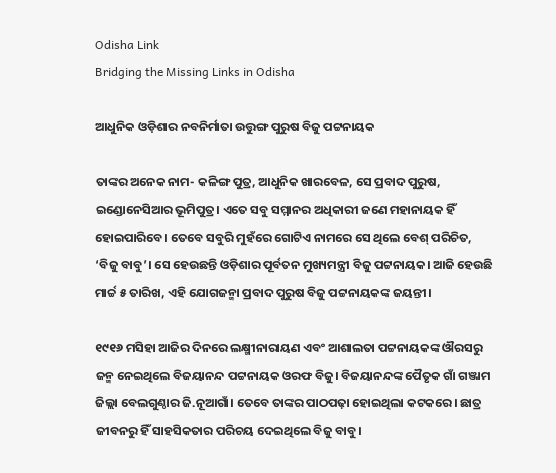Odisha Link
Bridging the Missing Links in Odisha

ଆଧୁନିକ ଓଡ଼ିଶାର ନବନିର୍ମାତା ଉତ୍ତୁଙ୍ଗ ପୁରୁଷ ବିଜୁ ପଟ୍ଟନାୟକ

ତାଙ୍କର ଅନେକ ନାମ- କଳିଙ୍ଗ ପୁତ୍ର, ଆଧୁନିକ ଖାରବେଳ, ସେ ପ୍ରବାଦ ପୁରୁଷ, ଇଣ୍ଡୋନେସିଆର ଭୂମିପୁତ୍ର। ଏତେ ସବୁ ସମ୍ମାନର ଅଧିକାରୀ ଜଣେ ମହାନାୟକ ହିଁ ହୋଇପାରିବେ। ତେବେ ସବୁରି ମୁହଁରେ ଗୋଟିଏ ନାମରେ ସେ ଥିଲେ ବେଶ୍‌ ପରିଚିତ, ‘ବିଜୁ ବାବୁ’। ସେ ହେଉଛନ୍ତି ଓଡ଼ିଶାର ପୂର୍ବତନ ମୁଖ୍ୟମନ୍ତ୍ରୀ ବିଜୁ ପଟ୍ଟନାୟକ। ଆଜି ହେଉଛି ମାର୍ଚ୍ଚ ୫ ତାରିଖ, ଏହି ଯୋଗଜନ୍ମା ପ୍ରବାଦ ପୁରୁଷ ବିଜୁ ପଟ୍ଟନାୟକଙ୍କ ଜୟନ୍ତୀ।

୧୯୧୬ ମସିହା ଆଜିର ଦିନରେ ଲକ୍ଷ୍ମୀନାରାୟଣ ଏବଂ ଆଶାଲତା ପଟ୍ଟନାୟକଙ୍କ ଔରସରୁ ଜନ୍ମ ନେଇଥିଲେ ବିଜୟାନନ୍ଦ ପଟ୍ଟନାୟକ ଓରଫ ବିଜୁ। ବିଜୟାନନ୍ଦଙ୍କ ପୈତୃକ ଗାଁ ଗଞ୍ଜାମ ଜିଲ୍ଲା ବେଲଗୁଣ୍ଠାର ଜି.ନୂଆଗାଁ। ତେବେ ତାଙ୍କର ପାଠପଢ଼ା ହୋଇଥିଲା କଟକରେ। ଛାତ୍ର ଜୀବନରୁ ହିଁ ସାହସିକତାର ପରିଚୟ ଦେଇଥିଲେ ବିଜୁ ବାବୁ।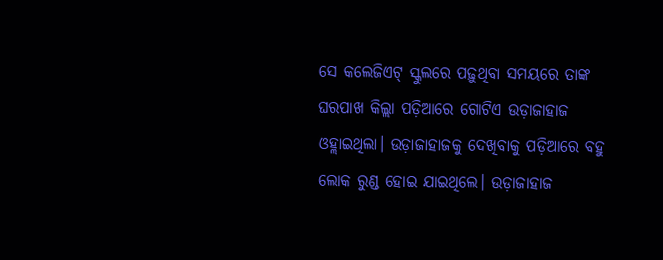ସେ କଲେଜିଏଟ୍ ସ୍କୁଲରେ ପଢ଼ୁଥିବା ସମୟରେ ତାଙ୍କ ଘରପାଖ କିଲ୍ଲା ପଡ଼ିଆରେ ଗୋଟିଏ ଉଡ଼ାଜାହାଜ ଓହ୍ଲାଇଥିଲା। ଉଡ଼ାଜାହାଜକୁ ଦେଖିବାକୁ ପଡ଼ିଆରେ ବହୁ ଲୋକ ରୁଣ୍ଡ ହୋଇ ଯାଇଥିଲେ। ଉଡ଼ାଜାହାଜ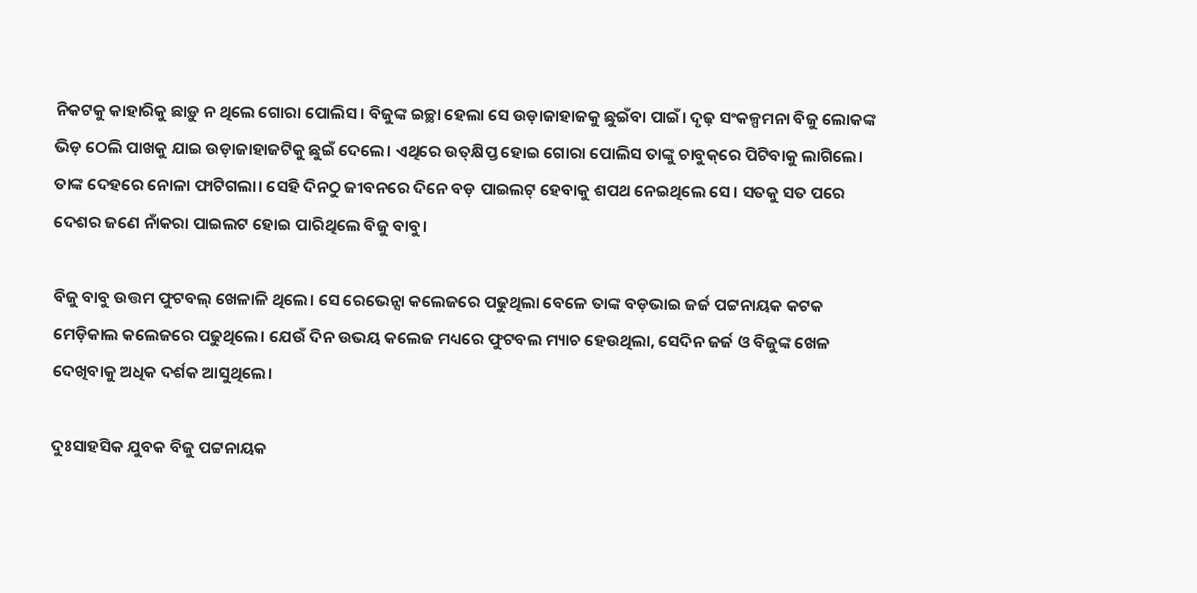ନିକଟକୁ କାହାରିକୁ ଛାଡ଼ୁ ନ ଥିଲେ ଗୋରା ପୋଲିସ। ବିଜୁଙ୍କ ଇଚ୍ଛା ହେଲା ସେ ଉଡ଼ାଜାହାଜକୁ ଛୁଇଁବା ପାଇଁ। ଦୃଢ଼ ସଂକଳ୍ପମନା ବିଜୁ ଲୋକଙ୍କ ଭିଡ଼ ଠେଲି ପାଖକୁ ଯାଇ ଉଡ଼ାଜାହାଜଟିକୁ ଛୁଇଁ ଦେଲେ। ଏଥିରେ ଉତ୍‌କ୍ଷିପ୍ତ ହୋଇ ଗୋରା ପୋଲିସ ତାଙ୍କୁ ଚାବୁକ୍‌ରେ ପିଟିବାକୁ ଲାଗିଲେ। ତାଙ୍କ ଦେହରେ ନୋଳା ଫାଟିଗଲା। ସେହି ଦିନଠୁ ଜୀବନରେ ଦିନେ ବଡ଼ ପାଇଲଟ୍ ହେବାକୁ ଶପଥ ନେଇଥିଲେ ସେ। ସତକୁ ସତ ପରେ ଦେଶର ଜଣେ ନାଁକରା ପାଇଲଟ ହୋଇ ପାରିଥିଲେ ବିଜୁ ବାବୁ।

ବିଜୁ ବାବୁ ଉତ୍ତମ ଫୁଟବଲ୍ ଖେଳାଳି ଥିଲେ। ସେ ରେଭେନ୍ସା କଲେଜରେ ପଢୁଥିଲା ବେଳେ ତାଙ୍କ ବଡ଼ଭାଇ ଜର୍ଜ ପଟ୍ଟନାୟକ କଟକ ମେଡ଼ିକାଲ କଲେଜରେ ପଢୁଥିଲେ। ଯେଉଁ ଦିନ ଉଭୟ କଲେଜ ମଧ୍ୟରେ ଫୁଟବଲ ମ୍ୟାଚ ହେଉଥିଲା, ସେଦିନ ଜର୍ଜ ଓ ବିଜୁଙ୍କ ଖେଳ ଦେଖିବାକୁ ଅଧିକ ଦର୍ଶକ ଆସୁଥିଲେ।

ଦୁଃସାହସିକ ଯୁବକ ବିଜୁ ପଟ୍ଟନାୟକ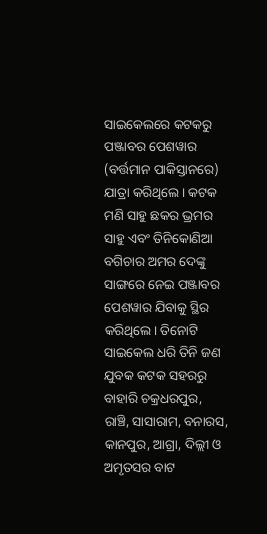ସାଇକେଲରେ କଟକରୁ ପଞ୍ଜାବର ପେଶୱାର (ବର୍ତ୍ତମାନ ପାକିସ୍ତାନରେ) ଯାତ୍ରା କରିଥିଲେ। କଟକ ମଣି ସାହୁ ଛକର ଭ୍ରମର ସାହୁ ଏବଂ ତିନିକୋଣିଆ ବଗିଚାର ଅମର ଦେଙ୍କୁ ସାଙ୍ଗରେ ନେଇ ପଞ୍ଜାବର ପେଶୱାର ଯିବାକୁ ସ୍ଥିର କରିଥିଲେ। ତିନୋଟି ସାଇକେଲ ଧରି ତିନି ଜଣ ଯୁବକ କଟକ ସହରରୁ ବାହାରି ଚକ୍ରଧରପୁର, ରାଞ୍ଚି, ସାସାରାମ, ବନାରସ, କାନପୁର, ଆଗ୍ରା, ଦିଲ୍ଲୀ ଓ ଅମୃତସର ବାଟ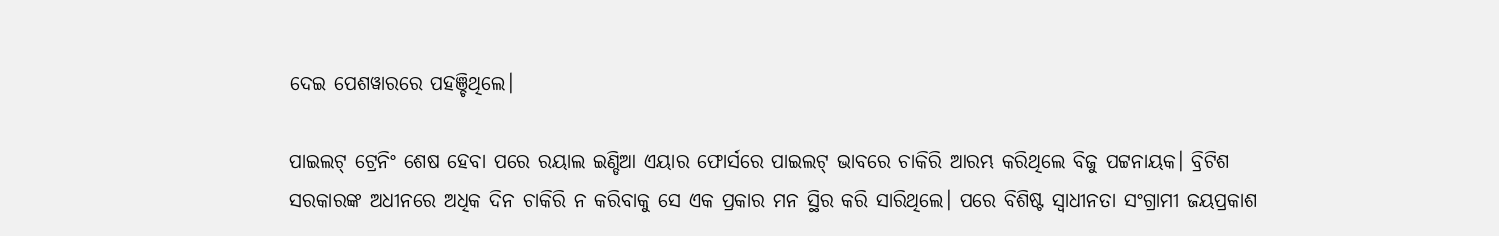ଦେଇ ପେଶୱାରରେ ପହଞ୍ଚିଥିଲେ।

ପାଇଲଟ୍ ଟ୍ରେନିଂ ଶେଷ ହେବା ପରେ ରୟାଲ ଇଣ୍ଡିଆ ଏୟାର ଫୋର୍ସରେ ପାଇଲଟ୍ ଭାବରେ ଚାକିରି ଆରମ୍ଭ କରିଥିଲେ ବିଜୁ ପଟ୍ଟନାୟକ। ବ୍ରିଟିଶ ସରକାରଙ୍କ ଅଧୀନରେ ଅଧିକ ଦିନ ଚାକିରି ନ କରିବାକୁ ସେ ଏକ ପ୍ରକାର ମନ ସ୍ଥିର କରି ସାରିଥିଲେ। ପରେ ବିଶିଷ୍ଟ ସ୍ୱାଧୀନତା ସଂଗ୍ରାମୀ ଜୟପ୍ରକାଶ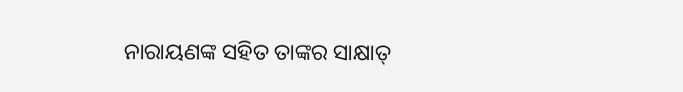ନାରାୟଣଙ୍କ ସହିତ ତାଙ୍କର ସାକ୍ଷାତ୍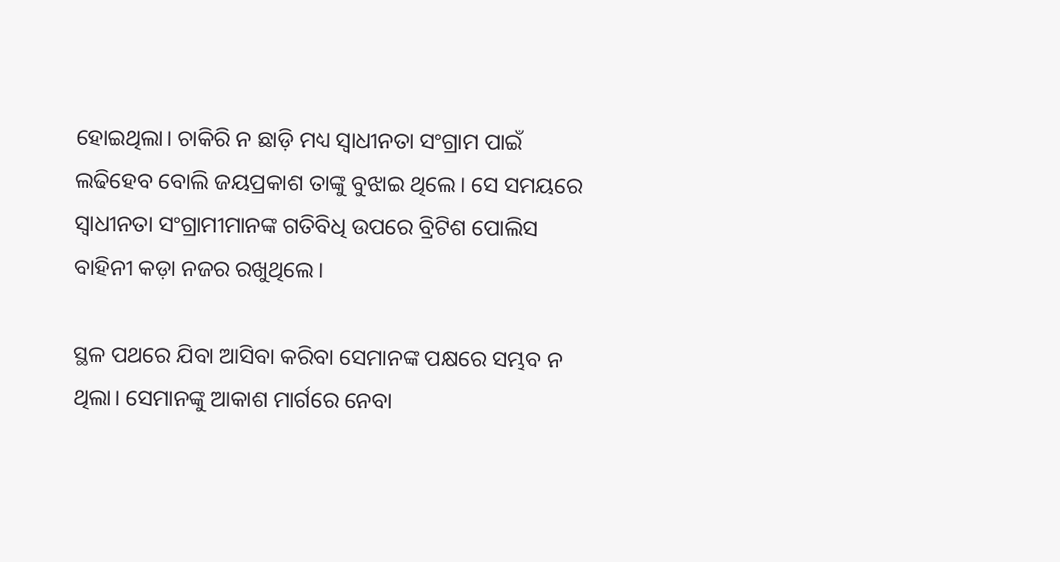ହୋଇଥିଲା। ଚାକିରି ନ ଛାଡ଼ି ମଧ୍ୟ ସ୍ୱାଧୀନତା ସଂଗ୍ରାମ ପାଇଁ ଲଢିହେବ ବୋଲି ଜୟପ୍ରକାଶ ତାଙ୍କୁ ବୁଝାଇ ଥିଲେ। ସେ ସମୟରେ ସ୍ୱାଧୀନତା ସଂଗ୍ରାମୀମାନଙ୍କ ଗତିବିଧି ଉପରେ ବ୍ରିଟିଶ ପୋଲିସ ବାହିନୀ କଡ଼ା ନଜର ରଖୁଥିଲେ।

ସ୍ଥଳ ପଥରେ ଯିବା ଆସିବା କରିବା ସେମାନଙ୍କ ପକ୍ଷରେ ସମ୍ଭବ ନ ଥିଲା। ସେମାନଙ୍କୁ ଆକାଶ ମାର୍ଗରେ ନେବା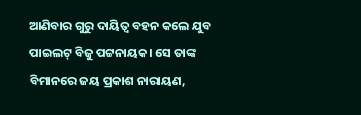ଆଣିବାର ଗୁରୁ ଦାୟିତ୍ୱ ବହନ କଲେ ଯୁବ ପାଇଲଟ୍ ବିଜୁ ପଟ୍ଟନାୟକ। ସେ ତାଙ୍କ ବିମାନରେ ଜୟ ପ୍ରକାଶ ନାରାୟଣ,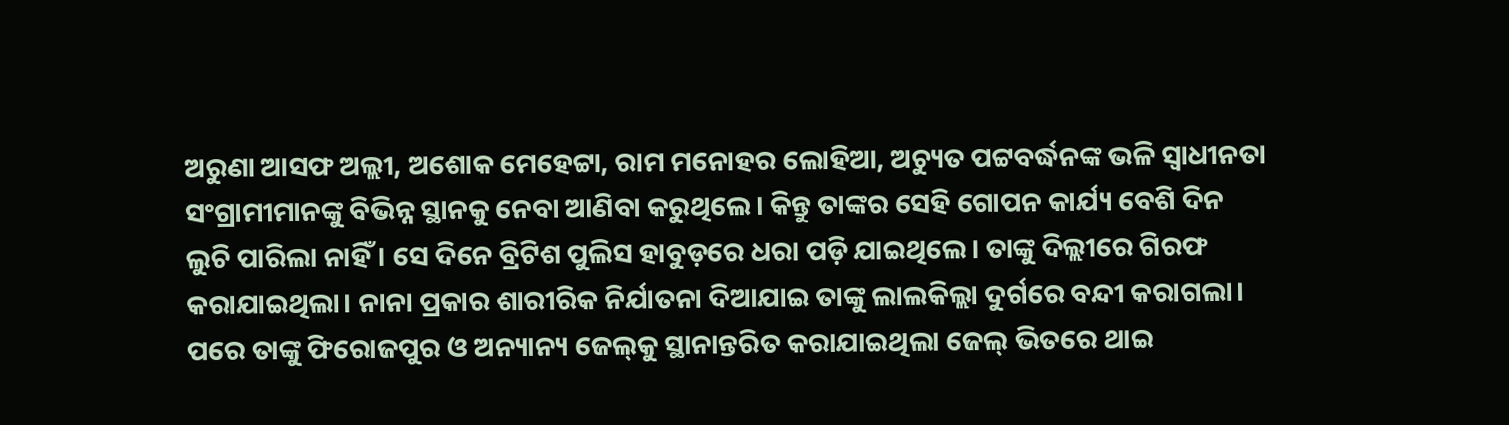ଅରୁଣା ଆସଫ ଅଲ୍ଲୀ, ଅଶୋକ ମେହେଟ୍ଟା, ରାମ ମନୋହର ଲୋହିଆ, ଅଚ୍ୟୁତ ପଟ୍ଟବର୍ଦ୍ଧନଙ୍କ ଭଳି ସ୍ୱାଧୀନତା ସଂଗ୍ରାମୀମାନଙ୍କୁ ବିଭିନ୍ନ ସ୍ଥାନକୁ ନେବା ଆଣିବା କରୁଥିଲେ। କିନ୍ତୁ ତାଙ୍କର ସେହି ଗୋପନ କାର୍ଯ୍ୟ ବେଶି ଦିନ ଲୁଚି ପାରିଲା ନାହିଁ। ସେ ଦିନେ ବ୍ରିଟିଶ ପୁଲିସ ହାବୁଡ଼ରେ ଧରା ପଡ଼ି ଯାଇଥିଲେ। ତାଙ୍କୁ ଦିଲ୍ଲୀରେ ଗିରଫ କରାଯାଇଥିଲା। ନାନା ପ୍ରକାର ଶାରୀରିକ ନିର୍ଯାତନା ଦିଆଯାଇ ତାଙ୍କୁ ଲାଲକିଲ୍ଲା ଦୁର୍ଗରେ ବନ୍ଦୀ କରାଗଲା। ପରେ ତାଙ୍କୁ ଫିରୋଜପୁର ଓ ଅନ୍ୟାନ୍ୟ ଜେଲ୍‌କୁ ସ୍ଥାନାନ୍ତରିତ କରାଯାଇଥିଲା ଜେଲ୍ ଭିତରେ ଥାଇ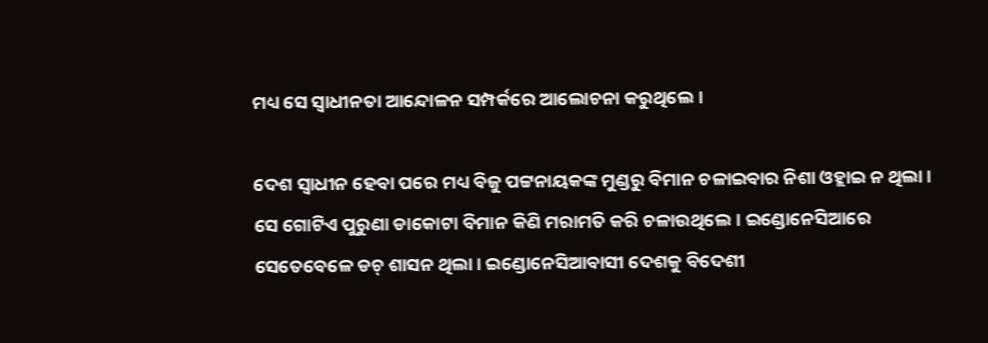ମଧ୍ୟ ସେ ସ୍ୱାଧୀନତା ଆନ୍ଦୋଳନ ସମ୍ପର୍କରେ ଆଲୋଚନା କରୁଥିଲେ।

ଦେଶ ସ୍ୱାଧୀନ ହେବା ପରେ ମଧ୍ୟ ବିଜୁ ପଟ୍ଟନାୟକଙ୍କ ମୁଣ୍ଡରୁ ବିମାନ ଚଳାଇବାର ନିଶା ଓହ୍ଲାଇ ନ ଥିଲା। ସେ ଗୋଟିଏ ପୁରୁଣା ଡାକୋଟା ବିମାନ କିଣି ମରାମତି କରି ଚଳାଉଥିଲେ। ଇଣ୍ଡୋନେସିଆରେ ସେତେବେଳେ ଡଚ୍ ଶାସନ ଥିଲା। ଇଣ୍ଡୋନେସିଆବାସୀ ଦେଶକୁ ବିଦେଶୀ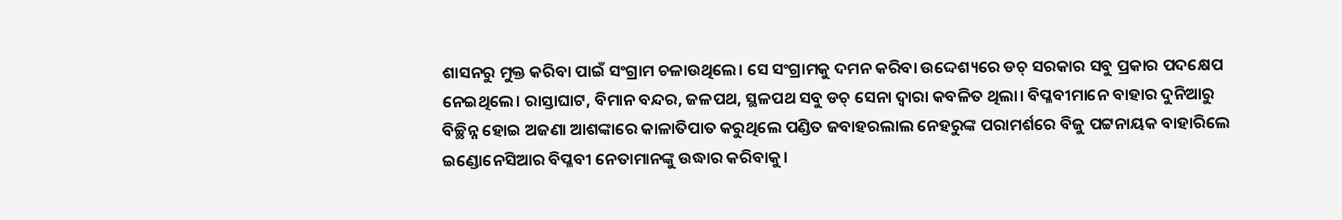ଶାସନରୁ ମୁକ୍ତ କରିବା ପାଇଁ ସଂଗ୍ରାମ ଚଳାଉଥିଲେ। ସେ ସଂଗ୍ରାମକୁ ଦମନ କରିବା ଉଦ୍ଦେଶ୍ୟରେ ଡଚ୍ ସରକାର ସବୁ ପ୍ରକାର ପଦକ୍ଷେପ ନେଇଥିଲେ। ରାସ୍ତାଘାଟ, ବିମାନ ବନ୍ଦର, ଜଳପଥ, ସ୍ଥଳପଥ ସବୁ ଡଚ୍ ସେନା ଦ୍ୱାରା କବଳିତ ଥିଲା। ବିପ୍ଳବୀମାନେ ବାହାର ଦୁନିଆରୁ ବିଚ୍ଛିନ୍ନ ହୋଇ ଅଜଣା ଆଶଙ୍କାରେ କାଳାତିପାତ କରୁଥିଲେ ପଣ୍ଡିତ ଜବାହରଲାଲ ନେହରୁଙ୍କ ପରାମର୍ଶରେ ବିଜୁ ପଟ୍ଟନାୟକ ବାହାରିଲେ ଇଣ୍ଡୋନେସିଆର ବିପ୍ଳବୀ ନେତାମାନଙ୍କୁ ଉଦ୍ଧାର କରିବାକୁ।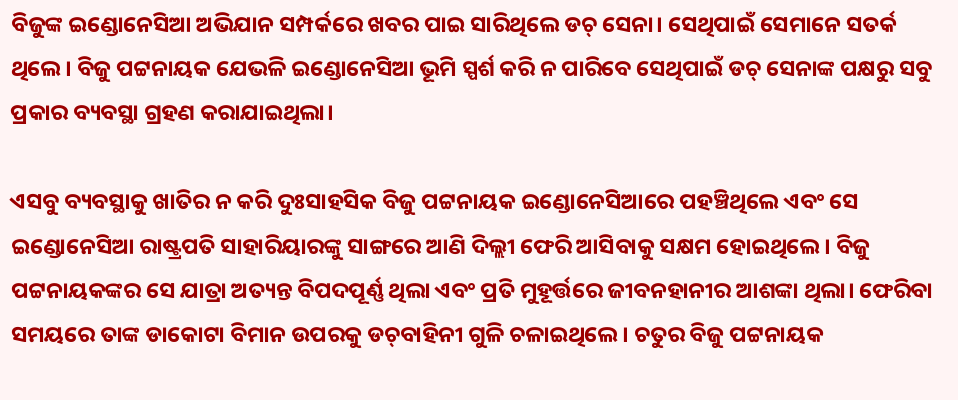ବିଜୁଙ୍କ ଇଣ୍ଡୋନେସିଆ ଅଭିଯାନ ସମ୍ପର୍କରେ ଖବର ପାଇ ସାରିଥିଲେ ଡଚ୍ ସେନା। ସେଥିପାଇଁ ସେମାନେ ସତର୍କ ଥିଲେ। ବିଜୁ ପଟ୍ଟନାୟକ ଯେଭଳି ଇଣ୍ଡୋନେସିଆ ଭୂମି ସ୍ପର୍ଶ କରି ନ ପାରିବେ ସେଥିପାଇଁ ଡଚ୍ ସେନାଙ୍କ ପକ୍ଷରୁ ସବୁ ପ୍ରକାର ବ୍ୟବସ୍ଥା ଗ୍ରହଣ କରାଯାଇଥିଲା।

ଏସବୁ ବ୍ୟବସ୍ଥାକୁ ଖାତିର ନ କରି ଦୁଃସାହସିକ ବିଜୁ ପଟ୍ଟନାୟକ ଇଣ୍ଡୋନେସିଆରେ ପହଞ୍ଚିଥିଲେ ଏବଂ ସେ ଇଣ୍ଡୋନେସିଆ ରାଷ୍ଟ୍ରପତି ସାହାରିୟାରଙ୍କୁ ସାଙ୍ଗରେ ଆଣି ଦିଲ୍ଲୀ ଫେରି ଆସିବାକୁ ସକ୍ଷମ ହୋଇଥିଲେ। ବିଜୁ ପଟ୍ଟନାୟକଙ୍କର ସେ ଯାତ୍ରା ଅତ୍ୟନ୍ତ ବିପଦପୂର୍ଣ୍ଣ ଥିଲା ଏବଂ ପ୍ରତି ମୁହୂର୍ତ୍ତରେ ଜୀବନହାନୀର ଆଶଙ୍କା ଥିଲା। ଫେରିବା ସମୟରେ ତାଙ୍କ ଡାକୋଟା ବିମାନ ଉପରକୁ ଡଚ୍‌ବାହିନୀ ଗୁଳି ଚଳାଇଥିଲେ। ଚତୁର ବିଜୁ ପଟ୍ଟନାୟକ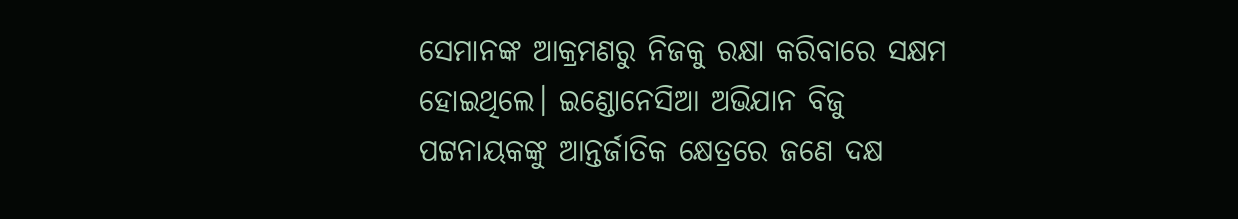ସେମାନଙ୍କ ଆକ୍ରମଣରୁ ନିଜକୁ ରକ୍ଷା କରିବାରେ ସକ୍ଷମ ହୋଇଥିଲେ। ଇଣ୍ଡୋନେସିଆ ଅଭିଯାନ ବିଜୁ ପଟ୍ଟନାୟକଙ୍କୁ ଆନ୍ତର୍ଜାତିକ କ୍ଷେତ୍ରରେ ଜଣେ ଦକ୍ଷ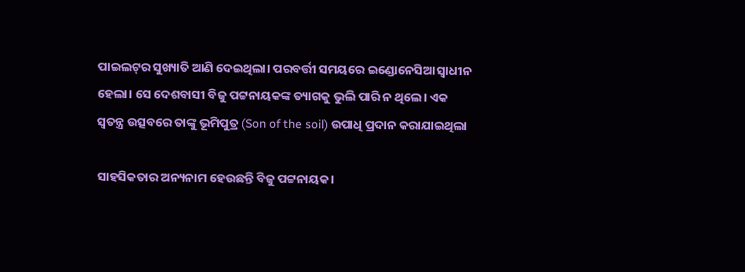ପାଇଲଟ୍‌ର ସୁଖ୍ୟାତି ଆଣି ଦେଇଥିଲା। ପରବର୍ତ୍ତୀ ସମୟରେ ଇଣ୍ଡୋନେସିଆ ସ୍ୱାଧୀନ ହେଲା। ସେ ଦେଶବାସୀ ବିଜୁ ପଟ୍ଟନାୟକଙ୍କ ତ୍ୟାଗକୁ ଭୁଲି ପାରି ନ ଥିଲେ। ଏକ ସ୍ୱତନ୍ତ୍ର ଉତ୍ସବରେ ତାଙ୍କୁ ଭୂମିପୁତ୍ର (Son of the soil) ଉପାଧି ପ୍ରଦାନ କରାଯାଇଥିଲା

ସାହସିକତାର ଅନ୍ୟନାମ ହେଉଛନ୍ତି ବିଜୁ ପଟ୍ଟନାୟକ।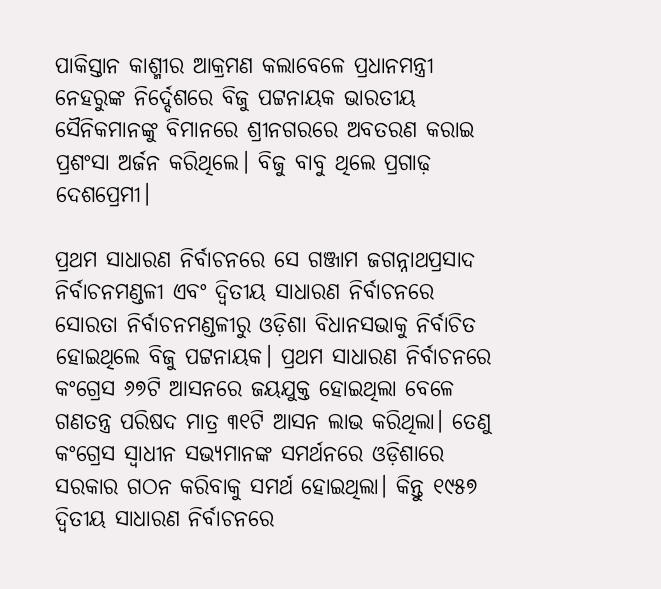ପାକିସ୍ତାନ କାଶ୍ମୀର ଆକ୍ରମଣ କଲାବେଳେ ପ୍ରଧାନମନ୍ତ୍ରୀ ନେହରୁଙ୍କ ନିର୍ଦ୍ଦେଶରେ ବିଜୁ ପଟ୍ଟନାୟକ ଭାରତୀୟ ସୈନିକମାନଙ୍କୁ ବିମାନରେ ଶ୍ରୀନଗରରେ ଅବତରଣ କରାଇ ପ୍ରଶଂସା ଅର୍ଜନ କରିଥିଲେ। ବିଜୁ ବାବୁ ଥିଲେ ପ୍ରଗାଢ଼ ଦେଶପ୍ରେମୀ।

ପ୍ରଥମ ସାଧାରଣ ନିର୍ବାଚନରେ ସେ ଗଞ୍ଜାମ ଜଗନ୍ନାଥପ୍ରସାଦ ନିର୍ବାଚନମଣ୍ଡଳୀ ଏବଂ ଦ୍ୱିତୀୟ ସାଧାରଣ ନିର୍ବାଚନରେ ସୋରତା ନିର୍ବାଚନମଣ୍ଡଳୀରୁ ଓଡ଼ିଶା ବିଧାନସଭାକୁ ନିର୍ବାଚିତ ହୋଇଥିଲେ ବିଜୁ ପଟ୍ଟନାୟକ। ପ୍ରଥମ ସାଧାରଣ ନିର୍ବାଚନରେ କଂଗ୍ରେସ ୬୭ଟି ଆସନରେ ଜୟଯୁକ୍ତ ହୋଇଥିଲା ବେଳେ ଗଣତନ୍ତ୍ର ପରିଷଦ ମାତ୍ର ୩୧ଟି ଆସନ ଲାଭ କରିଥିଲା। ତେଣୁ କଂଗ୍ରେସ ସ୍ୱାଧୀନ ସଭ୍ୟମାନଙ୍କ ସମର୍ଥନରେ ଓଡ଼ିଶାରେ ସରକାର ଗଠନ କରିବାକୁ ସମର୍ଥ ହୋଇଥିଲା। କିନ୍ତୁ ୧୯୫୭ ଦ୍ୱିତୀୟ ସାଧାରଣ ନିର୍ବାଚନରେ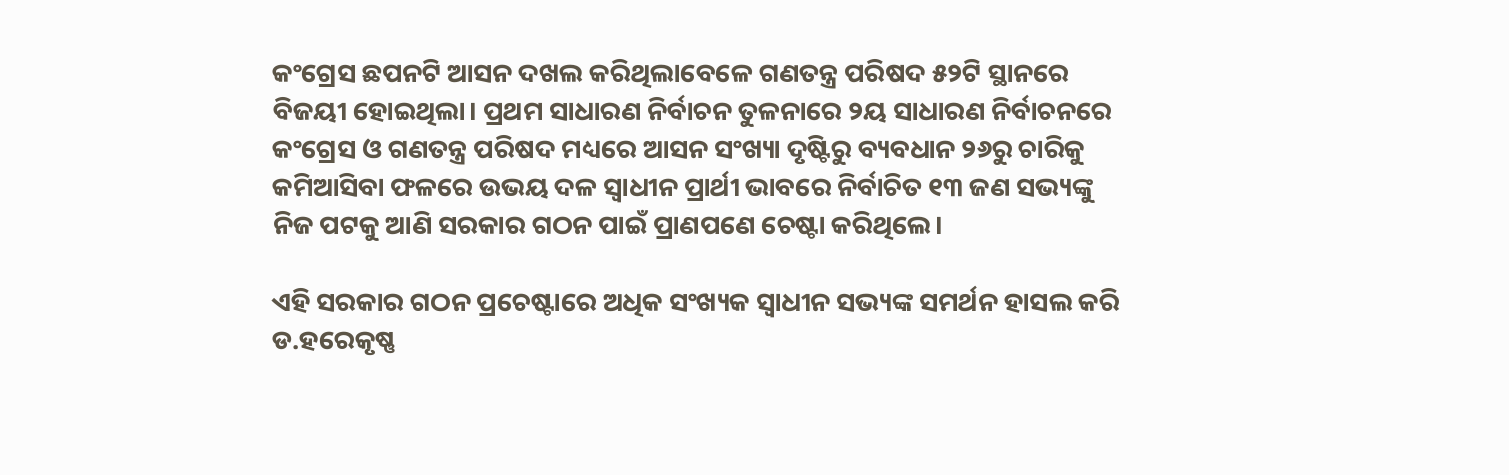କଂଗ୍ରେସ ଛପନଟି ଆସନ ଦଖଲ କରିଥିଲାବେଳେ ଗଣତନ୍ତ୍ର ପରିଷଦ ୫୨ଟି ସ୍ଥାନରେ ବିଜୟୀ ହୋଇଥିଲା। ପ୍ରଥମ ସାଧାରଣ ନିର୍ବାଚନ ତୁଳନାରେ ୨ୟ ସାଧାରଣ ନିର୍ବାଚନରେ କଂଗ୍ରେସ ଓ ଗଣତନ୍ତ୍ର ପରିଷଦ ମଧ୍ୟରେ ଆସନ ସଂଖ୍ୟା ଦୃଷ୍ଟିରୁ ବ୍ୟବଧାନ ୨୬ରୁ ଚାରିକୁ କମିଆସିବା ଫଳରେ ଉଭୟ ଦଳ ସ୍ୱାଧୀନ ପ୍ରାର୍ଥୀ ଭାବରେ ନିର୍ବାଚିତ ୧୩ ଜଣ ସଭ୍ୟଙ୍କୁ ନିଜ ପଟକୁ ଆଣି ସରକାର ଗଠନ ପାଇଁ ପ୍ରାଣପଣେ ଚେଷ୍ଟା କରିଥିଲେ।

ଏହି ସରକାର ଗଠନ ପ୍ରଚେଷ୍ଟାରେ ଅଧିକ ସଂଖ୍ୟକ ସ୍ୱାଧୀନ ସଭ୍ୟଙ୍କ ସମର୍ଥନ ହାସଲ କରି ଡ.ହରେକୃଷ୍ଣ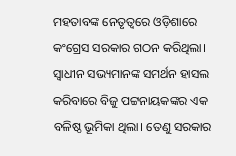ମହତାବଙ୍କ ନେତୃତ୍ୱରେ ଓଡ଼ିଶାରେ କଂଗ୍ରେସ ସରକାର ଗଠନ କରିଥିଲା। ସ୍ୱାଧୀନ ସଭ୍ୟମାନଙ୍କ ସମର୍ଥନ ହାସଲ କରିବାରେ ବିଜୁ ପଟ୍ଟନାୟକଙ୍କର ଏକ ବଳିଷ୍ଠ ଭୂମିକା ଥିଲା। ତେଣୁ ସରକାର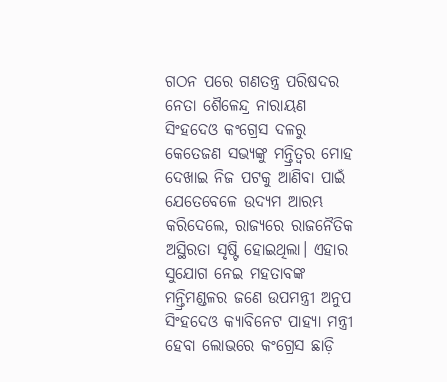ଗଠନ ପରେ ଗଣତନ୍ତ୍ର ପରିଷଦର ନେତା ଶୈଳେନ୍ଦ୍ର ନାରାୟଣ ସିଂହଦେଓ କଂଗ୍ରେସ ଦଳରୁ କେତେଜଣ ସଭ୍ୟଙ୍କୁ ମନ୍ତ୍ରିତ୍ୱର ମୋହ ଦେଖାଇ ନିଜ ପଟକୁ ଆଣିବା ପାଇଁ ଯେତେବେଳେ ଉଦ୍ୟମ ଆରମ୍ଭ କରିଦେଲେ, ରାଜ୍ୟରେ ରାଜନୈତିକ ଅସ୍ଥିରତା ସୃଷ୍ଟି ହୋଇଥିଲା। ଏହାର ସୁଯୋଗ ନେଇ ମହତାବଙ୍କ ମନ୍ତ୍ରିମଣ୍ଡଳର ଜଣେ ଉପମନ୍ତ୍ରୀ ଅନୁପ ସିଂହଦେଓ କ୍ୟାବିନେଟ ପାହ୍ୟା ମନ୍ତ୍ରୀ ହେବା ଲୋଭରେ କଂଗ୍ରେସ ଛାଡ଼ି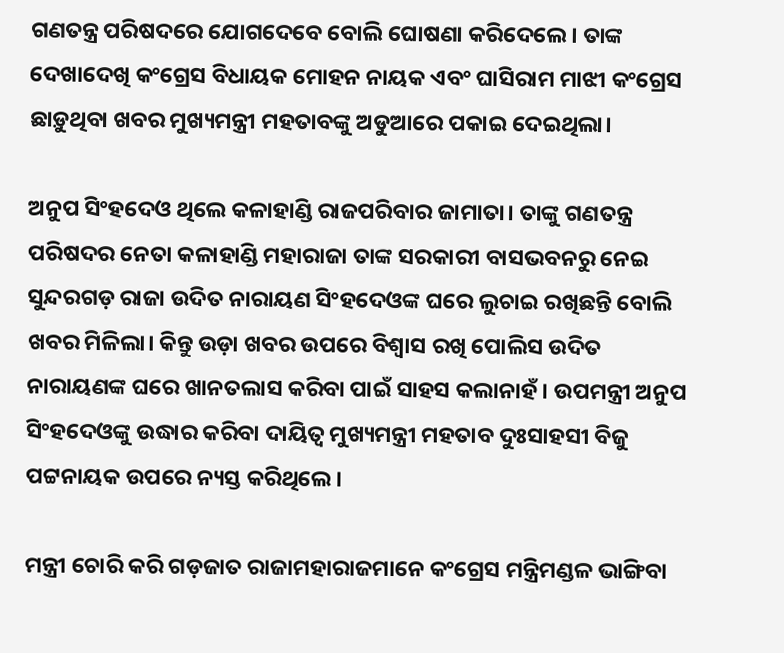ଗଣତନ୍ତ୍ର ପରିଷଦରେ ଯୋଗଦେବେ ବୋଲି ଘୋଷଣା କରିଦେଲେ। ତାଙ୍କ ଦେଖାଦେଖି କଂଗ୍ରେସ ବିଧାୟକ ମୋହନ ନାୟକ ଏବଂ ଘାସିରାମ ମାଝୀ କଂଗ୍ରେସ ଛାଡ଼ୁଥିବା ଖବର ମୁଖ୍ୟମନ୍ତ୍ରୀ ମହତାବଙ୍କୁ ଅଡୁଆରେ ପକାଇ ଦେଇଥିଲା।

ଅନୁପ ସିଂହଦେଓ ଥିଲେ କଳାହାଣ୍ଡି ରାଜପରିବାର ଜାମାତା। ତାଙ୍କୁ ଗଣତନ୍ତ୍ର ପରିଷଦର ନେତା କଳାହାଣ୍ଡି ମହାରାଜା ତାଙ୍କ ସରକାରୀ ବାସଭବନରୁ ନେଇ ସୁନ୍ଦରଗଡ଼ ରାଜା ଉଦିତ ନାରାୟଣ ସିଂହଦେଓଙ୍କ ଘରେ ଲୁଚାଇ ରଖିଛନ୍ତି ବୋଲି ଖବର ମିଳିଲା। କିନ୍ତୁ ଉଡ଼ା ଖବର ଉପରେ ବିଶ୍ୱାସ ରଖି ପୋଲିସ ଉଦିତ ନାରାୟଣଙ୍କ ଘରେ ଖାନତଲାସ କରିବା ପାଇଁ ସାହସ କଲାନାହଁ। ଉପମନ୍ତ୍ରୀ ଅନୁପ ସିଂହଦେଓଙ୍କୁ ଉଦ୍ଧାର କରିବା ଦାୟିତ୍ୱ ମୁଖ୍ୟମନ୍ତ୍ରୀ ମହତାବ ଦୁଃସାହସୀ ବିଜୁ ପଟ୍ଟନାୟକ ଉପରେ ନ୍ୟସ୍ତ କରିଥିଲେ।

ମନ୍ତ୍ରୀ ଚୋରି କରି ଗଡ଼ଜାତ ରାଜାମହାରାଜମାନେ କଂଗ୍ରେସ ମନ୍ତ୍ରିମଣ୍ଡଳ ଭାଙ୍ଗିବା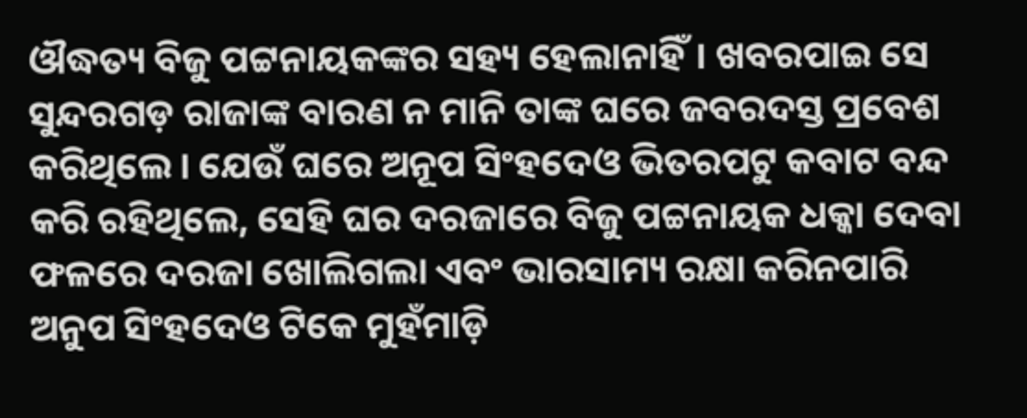ଔଦ୍ଧତ୍ୟ ବିଜୁ ପଟ୍ଟନାୟକଙ୍କର ସହ୍ୟ ହେଲାନାହିଁ। ଖବରପାଇ ସେ ସୁନ୍ଦରଗଡ଼ ରାଜାଙ୍କ ବାରଣ ନ ମାନି ତାଙ୍କ ଘରେ ଜବରଦସ୍ତ ପ୍ରବେଶ କରିଥିଲେ। ଯେଉଁ ଘରେ ଅନୂପ ସିଂହଦେଓ ଭିତରପଟୁ କବାଟ ବନ୍ଦ କରି ରହିଥିଲେ, ସେହି ଘର ଦରଜାରେ ବିଜୁ ପଟ୍ଟନାୟକ ଧକ୍କା ଦେବା ଫଳରେ ଦରଜା ଖୋଲିଗଲା ଏବଂ ଭାରସାମ୍ୟ ରକ୍ଷା କରିନପାରି ଅନୁପ ସିଂହଦେଓ ଟିକେ ମୁହଁମାଡ଼ି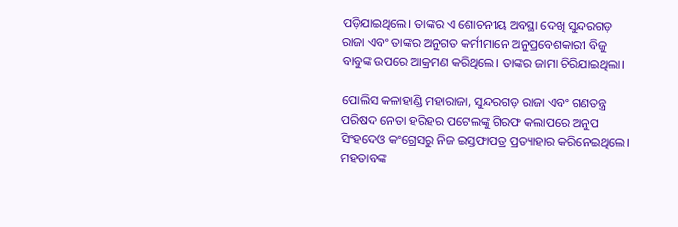ପଡ଼ିଯାଇଥିଲେ। ତାଙ୍କର ଏ ଶୋଚନୀୟ ଅବସ୍ଥା ଦେଖି ସୁନ୍ଦରଗଡ଼ ରାଜା ଏବଂ ତାଙ୍କର ଅନୁଗତ କର୍ମୀମାନେ ଅନୁପ୍ରବେଶକାରୀ ବିଜୁ ବାବୁଙ୍କ ଉପରେ ଆକ୍ରମଣ କରିଥିଲେ। ତାଙ୍କର ଜାମା ଚିରିଯାଇଥିଲା।

ପୋଲିସ କଳାହାଣ୍ଡି ମହାରାଜା, ସୁନ୍ଦରଗଡ଼ ରାଜା ଏବଂ ଗଣତନ୍ତ୍ର ପରିଷଦ ନେତା ହରିହର ପଟେଲଙ୍କୁ ଗିରଫ କଲାପରେ ଅନୁପ ସିଂହଦେଓ କଂଗ୍ରେସରୁ ନିଜ ଇସ୍ତଫାପତ୍ର ପ୍ରତ୍ୟାହାର କରିନେଇଥିଲେ। ମହତାବଙ୍କ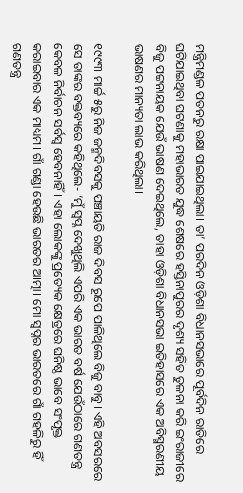ମନ୍ତ୍ରିମଣ୍ଡଳ ପତନରୁ ରକ୍ଷା ପାଇଯାଇଥିଲା। ତା’ ପରଦିନ ଓଡ଼ିଶା ବିଧାନସଭାରେ ପୂର୍ବଦିନ ରାତିରେ ଘଟିଯାଇଥିବା ଘଟଣାକୁ ମହାଭାରତ ଯୁଦ୍ଧ ଶେଷରେ ହସ୍ତିନାପୁରର ଦୃଶ୍ୟ ସହିତ ତୁଳନା କରି ଇଂରାଜୀରେ ବିଜୁ ପଟ୍ଟନାୟକ ଯେଉଁ ଭାଷଣ ଦେଇଥିଲେ, ତାହା ଓଡ଼ିଶା ବିଧାନସଭା ଇତିହାସରେ ଏକ ଅବିସ୍ମରଣୀୟ ଭାଷଣର ମାନ୍ୟତା ଲାଭ କରିଥିଲା।

୧୯୯୩ ମାର୍ଚ୍ଚ ୫ରୁ ନିଜ ଜନ୍ମଦିବସକୁ ପଞ୍ଚାୟତି ରାଜ ଦିବସ ରୂପେ ପାଳିଥିଲେ ବିଜୁ ବାବୁ। ଏହି ଅବସରରେ ସେ ତାଙ୍କର ବକ୍ତବ୍ୟରେ କହିଥିଲେ- ‘ମୁଁ ସ୍ୱପ୍ନ ଦେଖୁଥିଲି ଏପରି ଏକ ଭାରତ ବର୍ଷ ଯେଉଁଠାରେ ଗଣତନ୍ତ୍ର କେବଳ ନିର୍ବାଚନ ସର୍ବସ୍ୱ ହେବନାହିଁ। ଏହା ଲୋକଙ୍କୁ ପ୍ରତ୍ୟେକ କ୍ଷେତ୍ରରେ ଘନିଷ୍ଠ ଭାବେ ସଂପୃକ୍ତ କରାଇବାର ଏକ ମାଧ୍ୟମ। ଗାଁ ଗଣ୍ଡା ହେଉଛି ଭାରତର ଆତ୍ମା। ମୋ ସ୍ୱପ୍ନର ଭାରତରେ ଗାଁ ଗହଳିରୁ ହିଁ ଗଣତନ୍ତ୍ର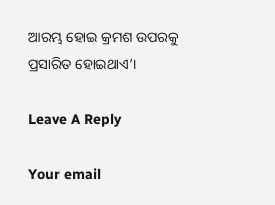ଆରମ୍ଭ ହୋଇ କ୍ରମଶ ଉପରକୁ ପ୍ରସାରିତ ହୋଇଥାଏ’।

Leave A Reply

Your email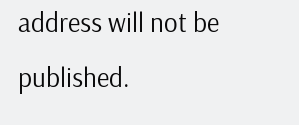address will not be published.